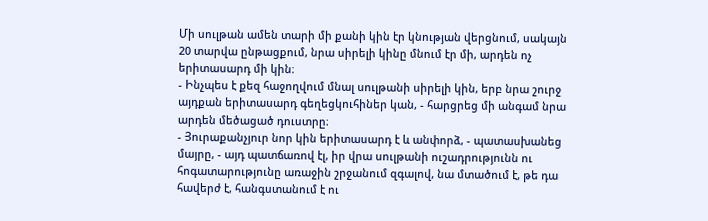Մի սուլթան ամեն տարի մի քանի կին էր կնության վերցնում, սակայն 20 տարվա ընթացքում, նրա սիրելի կինը մնում էր մի, արդեն ոչ երիտասարդ մի կին։
- Ինչպես է քեզ հաջողվում մնալ սուլթանի սիրելի կին, երբ նրա շուրջ այդքան երիտասարդ գեղեցկուհիներ կան, - հարցրեց մի անգամ նրա արդեն մեծացած դուստրը։
- Յուրաքանչյուր նոր կին երիտասարդ է և անփորձ, - պատասխանեց մայրը, - այդ պատճառով էլ, իր վրա սուլթանի ուշադրությունն ու հոգատարությունը առաջին շրջանում զգալով, նա մտածում է, թե դա հավերժ է, հանգստանում է ու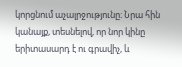կորցնում աչալրջությունը։ Նրա հին կանայք, տեսնելով, որ նոր կինը երիտասարդ է ու գրավիչ, և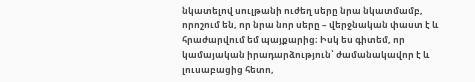նկատելով սուլթանի ուժեղ սերը նրա նկատմամբ, որոշում են, որ նրա նոր սերը – վերջնական փաստ է և հրաժարվում եմ պայքարից։ Իսկ ես գիտեմ, որ կամայական իրադարձություն՝ ժամանակավոր է և լուսաբացից հետո,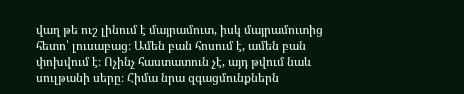վաղ թե ուշ լինում է մայրամուտ, իսկ մայրամուտից հետո՝ լուսաբաց։ Ամեն բան հոսում է, ամեն բան փոխվում է։ Ոչինչ հաստատուն չէ, այդ թվում նաև սուլթանի սերը։ Հիմա նրա զգացմունքներն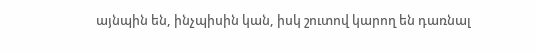այնպին են, ինչպիսին կան, իսկ շուտով կարող են դառնալ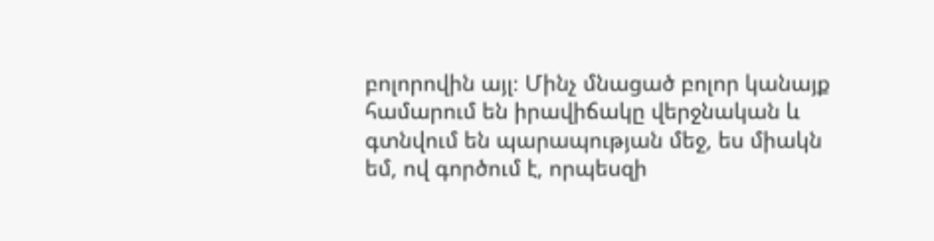բոլորովին այլ։ Մինչ մնացած բոլոր կանայք համարում են իրավիճակը վերջնական և գտնվում են պարապության մեջ, ես միակն եմ, ով գործում է, որպեսզի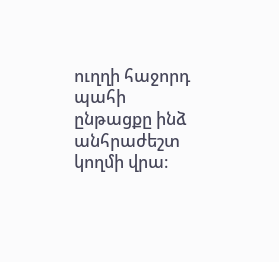ուղղի հաջորդ պահի ընթացքը ինձ անհրաժեշտ կողմի վրա։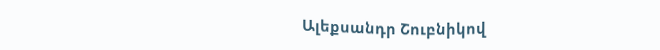Ալեքսանդր Շուբնիկով